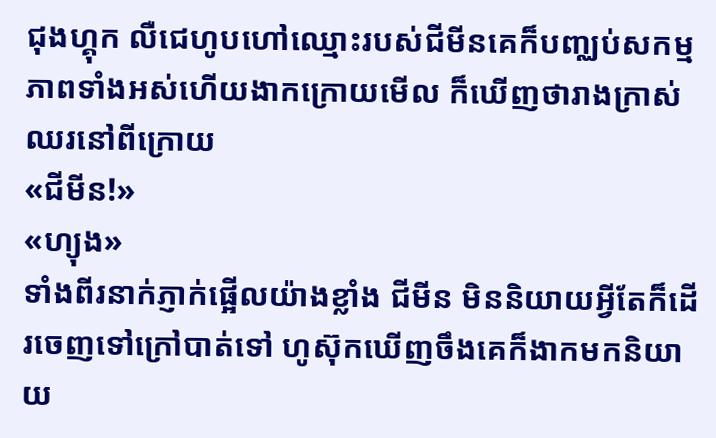ជុងហ្គុក លឺជេហូបហៅឈ្មោះរបស់ជីមីនគេក៏បញ្ឈប់សកម្មភាពទាំងអស់ហើយងាកក្រោយមើល ក៏ឃើញថារាងក្រាស់ឈរនៅពីក្រោយ
«ជីមីន!»
«ហ្យុង»
ទាំងពីរនាក់ភ្ញាក់ផ្អើលយ៉ាងខ្លាំង ជីមីន មិននិយាយអ្វីតែក៏ដើរចេញទៅក្រៅបាត់ទៅ ហូស៊ុកឃើញចឹងគេក៏ងាកមកនិយាយ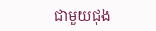ជាមួយជុង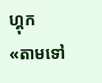ហ្គុក
«តាមទៅ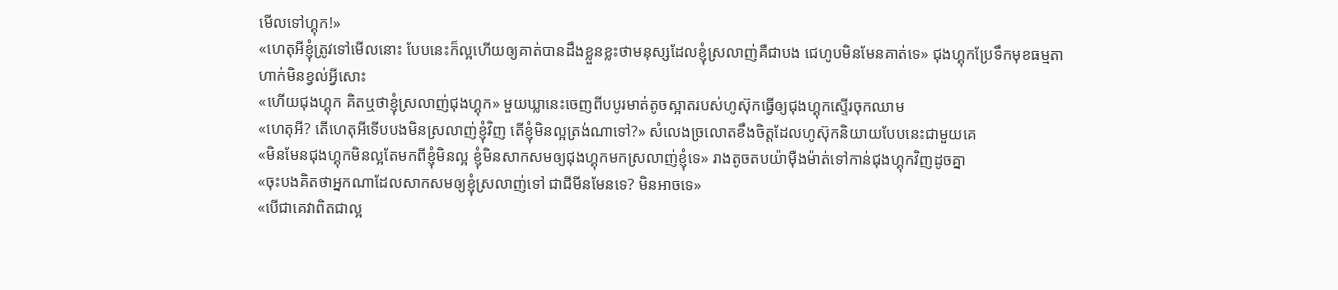មើលទៅហ្គុក!»
«ហេតុអីខ្ញុំត្រូវទៅមើលនោះ បែបនេះក៏ល្អហើយឲ្យគាត់បានដឹងខ្លួនខ្លះថាមនុស្សដែលខ្ញុំស្រលាញ់គឺជាបង ជេហូបមិនមែនគាត់ទេ» ជុងហ្គុកប្រែទឹកមុខធម្មតាហាក់មិនខ្វល់អ្វីសោះ
«ហើយជុងហ្គុក គិតឬថាខ្ញុំស្រលាញ់ជុងហ្គុក» មួយឃ្លានេះចេញពីបបូរមាត់តូចស្អាតរបស់ហូស៊ុកធ្វើឲ្យជុងហ្គុកស្ទើរចុកឈាម
«ហេតុអី? តើហេតុអីទើបបងមិនស្រលាញ់ខ្ញុំវិញ តើខ្ញុំមិនល្អត្រង់ណាទៅ?» សំលេងច្រលោតខឹងចិត្តដែលហូស៊ុកនិយាយបែបនេះជាមួយគេ
«មិនមែនជុងហ្គុកមិនល្អតែមកពីខ្ញុំមិនល្អ ខ្ញុំមិនសាកសមឲ្យជុងហ្គុកមកស្រលាញ់ខ្ញុំទេ» រាងតូចតបយ៉ាមុឺងម៉ាត់ទៅកាន់ជុងហ្គុកវិញដូចគ្នា
«ចុះបងគិតថាអ្នកណាដែលសាកសមឲ្យខ្ញុំស្រលាញ់ទៅ ជាជីមីនមែនទេ? មិនអាចទេ»
«បើជាគេវាពិតជាល្អ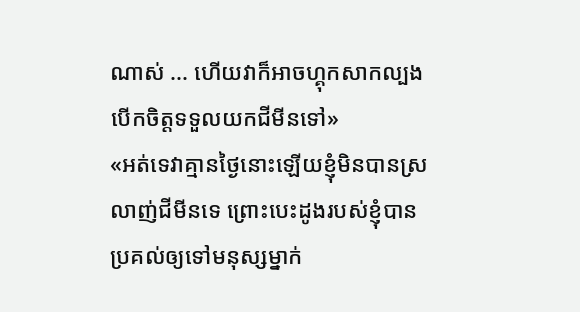ណាស់ ... ហើយវាក៏អាចហ្គុកសាកល្បងបើកចិត្តទទួលយកជីមីនទៅ»
«អត់ទេវាគ្មានថ្ងៃនោះឡើយខ្ញុំមិនបានស្រលាញ់ជីមីនទេ ព្រោះបេះដូងរបស់ខ្ញុំបានប្រគល់ឲ្យទៅមនុស្សម្នាក់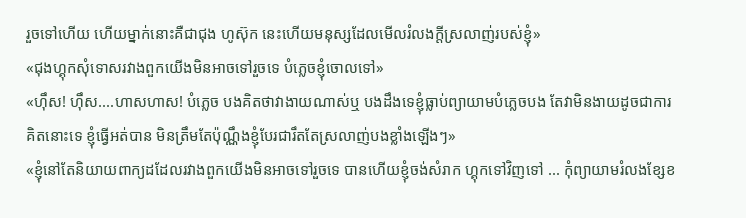រួចទៅហើយ ហើយម្នាក់នោះគឺជាជុង ហូស៊ុក នេះហើយមនុស្សដែលមើលរំលងក្ដីស្រលាញ់របស់ខ្ញុំ»
«ជុងហ្គុកសុំទោសរវាងពួកយើងមិនអាចទៅរួចទេ បំភ្លេចខ្ញុំចោលទៅ»
«ហុឹស! ហុឹស....ហាសហាស! បំភ្លេច បងគិតថាវាងាយណាស់ឬ បងដឹងទេខ្ញុំធ្លាប់ព្យាយាមបំភ្លេចបង តែវាមិនងាយដូចជាការគិតនោះទេ ខ្ញុំធ្វើអត់បាន មិនត្រឹមតែប៉ុណ្ណឹងខ្ញុំបែរជារឹតតែស្រលាញ់បងខ្លាំងឡើងៗ»
«ខ្ញុំនៅតែនិយាយពាក្យដដែលរវាងពួកយើងមិនអាចទៅរួចទេ បានហើយខ្ញុំចង់សំរាក ហ្គុកទៅវិញទៅ ... កុំព្យាយាមរំលងខ្សែខ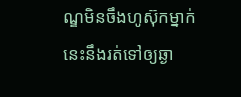ណ្ឌមិនចឹងហូស៊ុកម្នាក់នេះនឹងរត់ទៅឲ្យឆ្ងា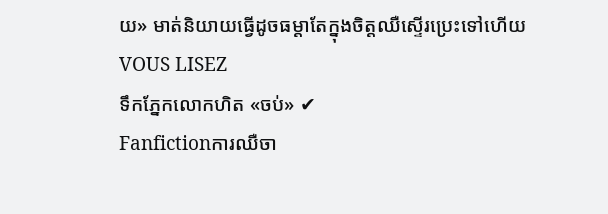យ» មាត់និយាយធ្វើដូចធម្តាតែក្នុងចិត្តឈឺស្ទើរប្រេះទៅហើយ
VOUS LISEZ
ទឹកភ្នែកលោកហិត «ចប់» ✔
Fanfictionការឈឺចា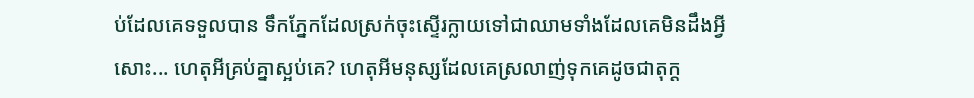ប់ដែលគេទទួលបាន ទឹកភ្នែកដែលស្រក់ចុះស្ទើរក្លាយទៅជាឈាមទាំងដែលគេមិនដឹងអ្វីសោះ... ហេតុអីគ្រប់គ្នាស្អប់គេ? ហេតុអីមនុស្សដែលគេស្រលាញ់ទុកគេដូចជាតុក្ដ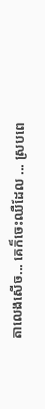តាលេងសើច... គេក៏ចេះឈឺដែល ... ស្របពេ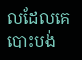លដែលគេបោះបង់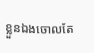ខ្លួនឯងចោលតែ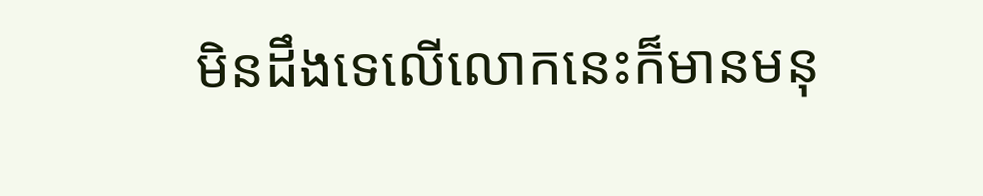មិនដឹងទេលើលោកនេះក៏មានមនុ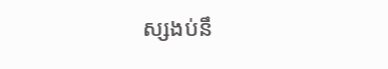ស្សងប់នឹ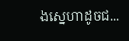ងស្នេហាដូចជ...